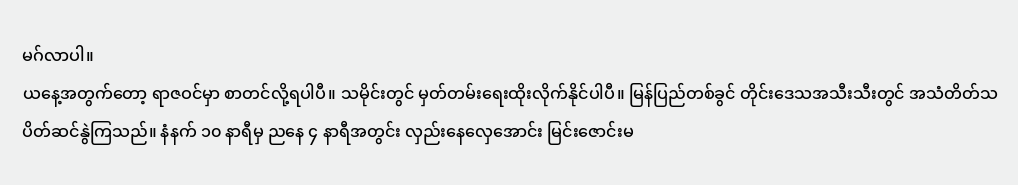မဂ်လာပါ။
ယနေ့အတွက်တော့ ရာဇဝင်မှာ စာတင်လို့ရပါပီ။ သမိုင်းတွင် မှတ်တမ်းရေးထိုးလိုက်နိုင်ပါပီ။ မြန်ပြည်တစ်ခွင် တိုင်းဒေသအသီးသီးတွင် အသံတိတ်သပိတ်ဆင်နွဲကြသည်။ နံနက် ၁၀ နာရီမှ ညနေ ၄ နာရီအတွင်း လှည်းနေလှေအောင်း မြင်းဇောင်းမ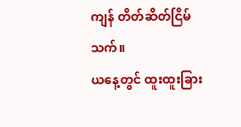ကျန် တိတ်ဆိတ်ငြိမ်သက်။
ယနေ့တွင် ထူးထူးခြား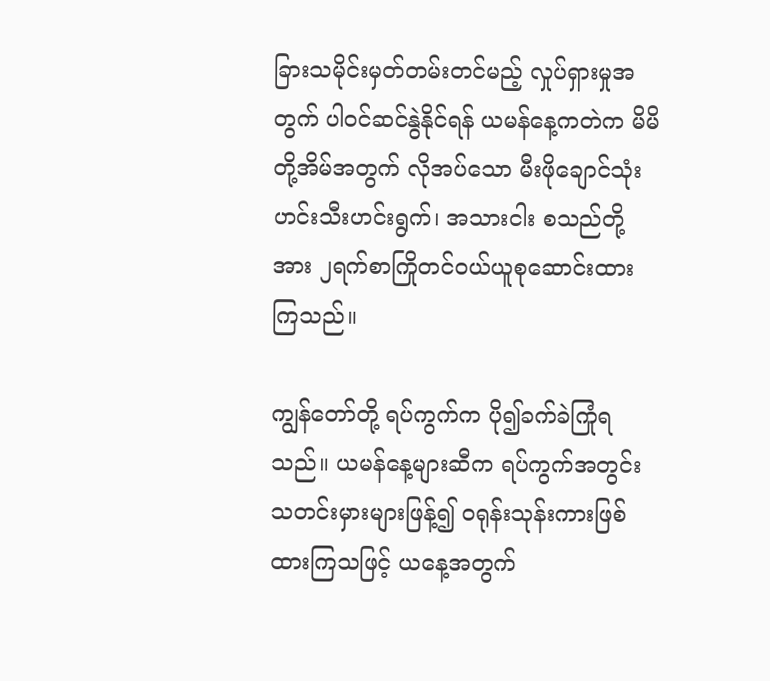ခြားသမိုင်းမှတ်တမ်းတင်မည့် လှုပ်ရှားမှုအတွက် ပါဝင်ဆင်နွဲနိုင်ရန် ယမန်နေ့ကတဲက မိမိတို့အိမ်အတွက် လိုအပ်သော မီးဖိုချောင်သုံး ဟင်းသီးဟင်းရွက်၊ အသားငါး စသည်တို့အား ၂ရက်စာကြိုတင်ဝယ်ယူစုဆောင်းထားကြသည်။

ကျွန်တော်တို့ ရပ်ကွက်က ပို၍ခက်ခဲကြုံရသည်။ ယမန်နေ့များဆီက ရပ်ကွက်အတွင်း သတင်းမှားများဖြန့်၍ ဝရုန်းသုန်းကားဖြစ်ထားကြသဖြင့် ယနေ့အတွက်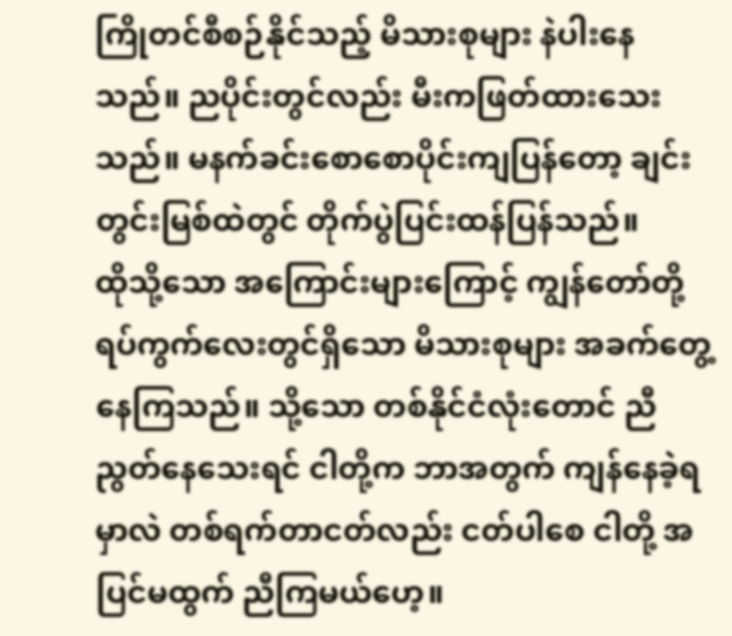ကြိုတင်စီစဉ်နိုင်သည့် မိသားစုများ နဲပါးနေသည်။ ညပိုင်းတွင်လည်း မီးကဖြတ်ထားသေးသည်။ မနက်ခင်းစောစောပိုင်းကျပြန်တော့ ချင်းတွင်းမြစ်ထဲတွင် တိုက်ပွဲပြင်းထန်ပြန်သည်။
ထိုသို့သော အကြောင်းများကြောင့် ကျွန်တော်တို့ ရပ်ကွက်လေးတွင်ရှိသော မိသားစုများ အခက်တွေ့နေကြသည်။ သို့သော တစ်နိုင်ငံလုံးတောင် ညီညွတ်နေသေးရင် ငါတို့က ဘာအတွက် ကျန်နေခဲ့ရမှာလဲ တစ်ရက်တာငတ်လည်း ငတ်ပါစေ ငါတို့ အပြင်မထွက် ညီကြမယ်ဟေ့။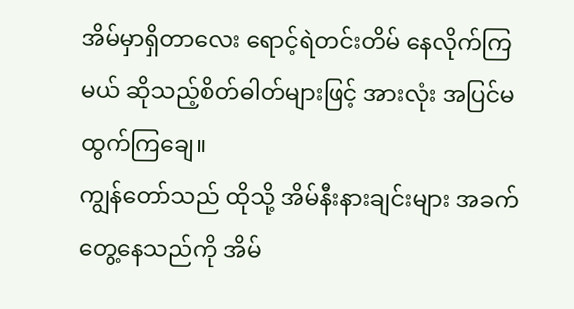အိမ်မှာရှိတာလေး ရောင့်ရဲတင်းတိမ် နေလိုက်ကြမယ် ဆိုသည့်စိတ်ဓါတ်များဖြင့် အားလုံး အပြင်မထွက်ကြချေ။
ကျွန်တော်သည် ထိုသို့ အိမ်နီးနားချင်းများ အခက်တွေ့နေသည်ကို အိမ်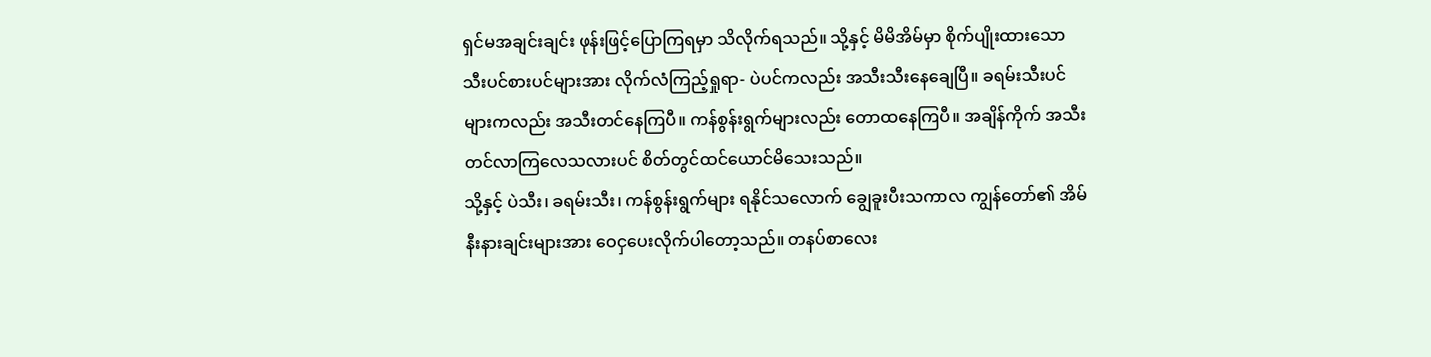ရှင်မအချင်းချင်း ဖုန်းဖြင့်ပြောကြရမှာ သိလိုက်ရသည်။ သို့နှင့် မိမိအိမ်မှာ စိုက်ပျိုးထားသော သီးပင်စားပင်များအား လိုက်လံကြည့်ရှုရာ- ပဲပင်ကလည်း အသီးသီးနေချေပြီ။ ခရမ်းသီးပင်များကလည်း အသီးတင်နေကြပီ။ ကန်စွန်းရွက်များလည်း တောထနေကြပီ။ အချိန်ကိုက် အသီးတင်လာကြလေသလားပင် စိတ်တွင်ထင်ယောင်မိသေးသည်။
သို့နှင့် ပဲသီး၊ ခရမ်းသီး၊ ကန်စွန်းရွက်များ ရနိုင်သလောက် ချွေခူးပီးသကာလ ကျွန်တော်၏ အိမ်နီးနားချင်းများအား ဝေငှပေးလိုက်ပါတော့သည်။ တနပ်စာလေး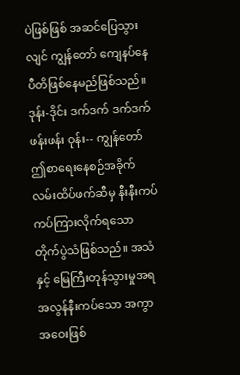ပဲဖြစ်ဖြစ် အဆင်ပြေသွားလျင် ကျွန်တော် ကျေနပ်နေပီတိဖြစ်နေမည်ဖြစ်သည်။
ဒုန်း-ဒိုင်း ဒက်ဒက် ဒက်ဒက် ဖန်းဖန်း ဝုန်း-- ကျွန်တော် ဤစာရေးနေစဉ်အခိုက် လမ်းထိပ်ဖက်ဆီမှ နီးနီးကပ်ကပ်ကြားလိုက်ရသော တိုက်ပွဲသံဖြစ်သည်။ အသံနှင့် မြေကြီးတုန်သွားမှုအရ အလွန်နီးကပ်သော အကွာအဝေးဖြစ်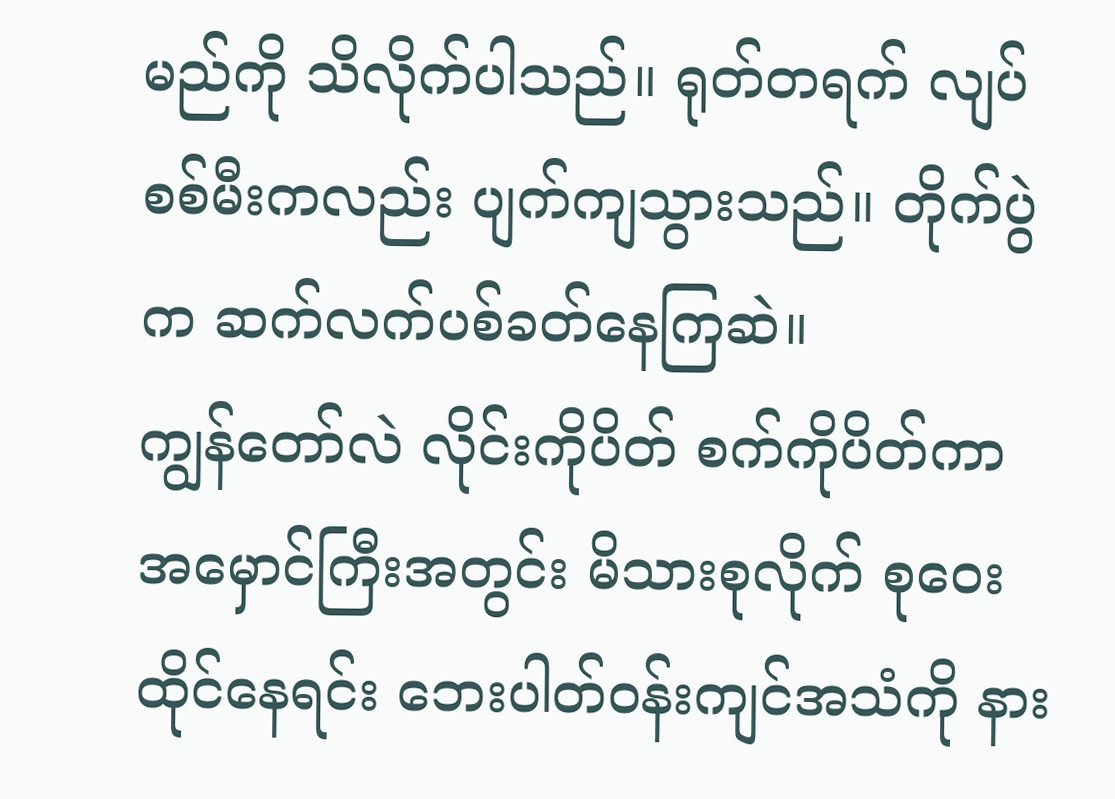မည်ကို သိလိုက်ပါသည်။ ရုတ်တရက် လျပ်စစ်မီးကလည်း ပျက်ကျသွားသည်။ တိုက်ပွဲက ဆက်လက်ပစ်ခတ်နေကြဆဲ။
ကျွန်တော်လဲ လိုင်းကိုပိတ် စက်ကိုပိတ်ကာ အမှောင်ကြီးအတွင်း မိသားစုလိုက် စုဝေးထိုင်နေရင်း ဘေးပါတ်ဝန်းကျင်အသံကို နား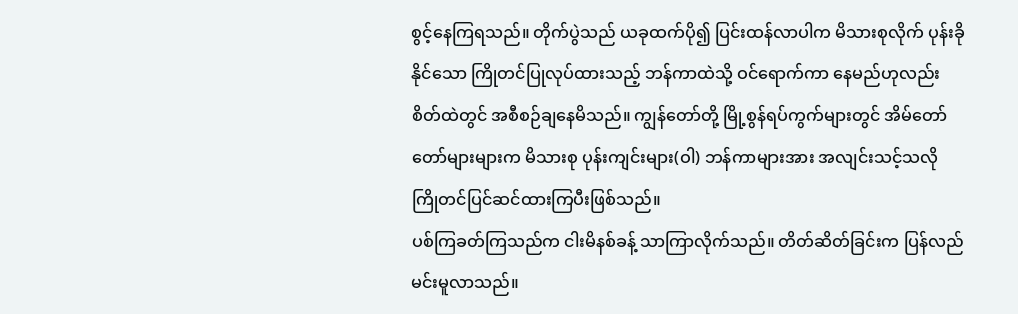စွင့်နေကြရသည်။ တိုက်ပွဲသည် ယခုထက်ပို၍ ပြင်းထန်လာပါက မိသားစုလိုက် ပုန်းခိုနိုင်သော ကြိုတင်ပြုလုပ်ထားသည့် ဘန်ကာထဲသို့ ဝင်ရောက်ကာ နေမည်ဟုလည်း စိတ်ထဲတွင် အစီစဉ်ချနေမိသည်။ ကျွန်တော်တို့ မြို့စွန်ရပ်ကွက်များတွင် အိမ်တော်တော်များများက မိသားစု ပုန်းကျင်းများ(ဝါ) ဘန်ကာများအား အလျင်းသင့်သလို ကြိုတင်ပြင်ဆင်ထားကြပီးဖြစ်သည်။
ပစ်ကြခတ်ကြသည်က ငါးမိနစ်ခန့် သာကြာလိုက်သည်။ တိတ်ဆိတ်ခြင်းက ပြန်လည်မင်းမူလာသည်။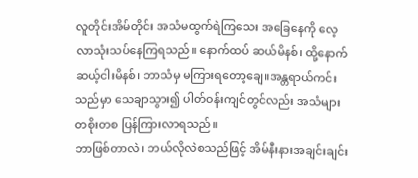လူတိုင်းအိမ်တိုင်း အသံမထွက်ရဲကြသေး အခြေနေကို လေ့လာသုံးသပ်နေကြရသည်။ နောက်ထပ် ဆယ်မိနစ်၊ ထို့နောက် ဆယ့်ငါးမိနစ်၊ ဘာသံမှ မကြားရတော့ချေ။အန္တရာယ်ကင်းသည်မှာ သေချာသွား၍ ပါတ်ဝန်းကျင်တွင်လည်း အသံများ တစိုးတစ ပြန်ကြားလာရသည်။
ဘာဖြစ်တာလဲ၊ ဘယ်လိုလဲစသည်ဖြင့် အိမ်နီးနားအချင်းချင်း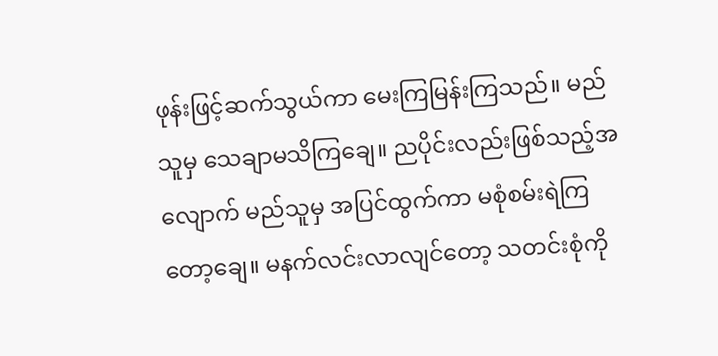ဖုန်းဖြင့်ဆက်သွယ်ကာ မေးကြမြန်းကြသည်။ မည်သူမှ သေချာမသိကြချေ။ ညပိုင်းလည်းဖြစ်သည့်အလျောက် မည်သူမှ အပြင်ထွက်ကာ မစုံစမ်းရဲကြတော့ချေ။ မနက်လင်းလာလျင်တော့ သတင်းစုံကို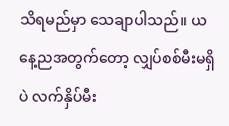သိရမည်မှာ သေချာပါသည်။ ယနေ့ညအတွက်တော့ လျှပ်စစ်မီးမရှိပဲ လက်နှိပ်မီး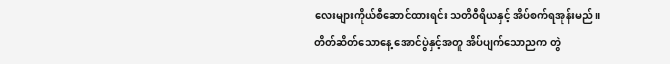လေးများကိုယ်စီဆောင်ထားရင်း သတိဝီရိယနှင့် အိပ်စက်ရအုန်းမည်။
တိတ်ဆိတ်သောနေ့ အောင်ပွဲနှင့်အတူ အိပ်ပျက်သောညက တွဲ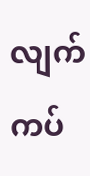လျက်ကပ်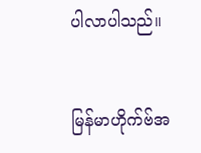ပါလာပါသည်။


မြန်မာဟိုက်ဗ်အ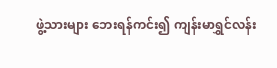ဖွဲ့သားများ ဘေးရန်ကင်း၍ ကျန်းမာရွှင်လန်း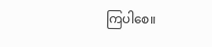ကြပါစေ။